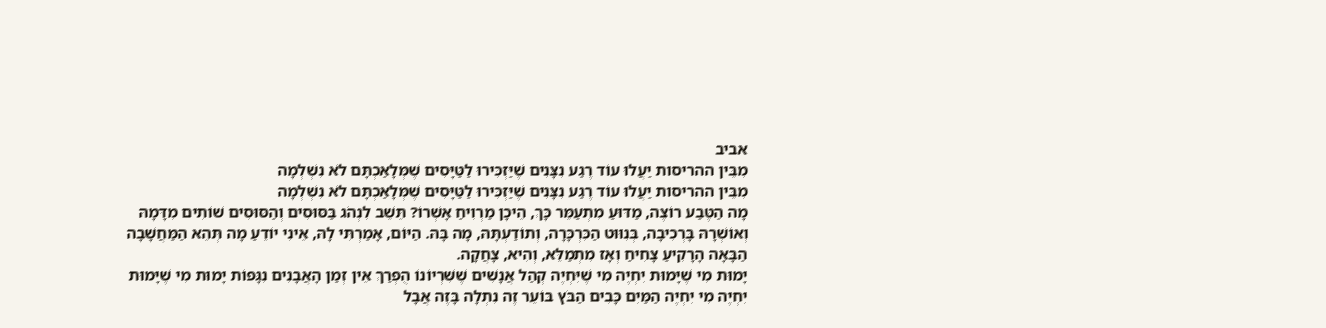אביב
מִבֵּין ההריסות יַעֲלוּ עוֹד רֶגַע נִצָּנִים שֶׁיַּזְכִּירוּ לַטַּיָּסִים שֶׁמְּלָאַכְתָּם לֹא נִשְׁלְמָה
מִבֵּין ההריסות יַעֲלוּ עוֹד רֶגַע נִצָּנִים שֶׁיַּזְכִּירוּ לַטַּיָּסִים שֶׁמְּלָאַכְתָּם לֹא נִשְׁלְמָה
מָה הַטֶּבַע רוֹצֶה, מַדּוּעַ מִתְעַמֵּר כָּךְ, הֵיכָן מַרְוִיחַ אָשְׁרוֹ? תֵּשֵׁב לִנְהֹג בַּסּוּסִים וְהַסּוּסִים שׁוֹתִים מִדָּמָהּ וְאוֹשְׁרָהּ בָּרְכִיבָה, בְּנִוּוּט הַכִּרְכָּרָה, וְתוֹדַעְתָּהּ, מָה בָּהּ. הַיּוֹם, אָמַרְתִּי לָהּ, אֵינִי יוֹדֵעַ מָה תְּהֵא הַמַּחֲשָׁבָה הַבָּאָה הָרָקִיעַ צָחִיחַ וְאָז מִתְמַלֵּא, וְהִיא, צָחֲקָה.
יָמוּת מִי שֶׁיָּמוּת יִחְיֶה מִי שֶׁיִּחְיֶה קְהַל אֲנָשִׁים שֶׁשִּׁרְיוֹנוֹ הֻפְרַךְ אֵין זְמַן הָאֲבָנִים נִגָּפוֹת יָמוּת מִי שֶׁיָּמוּת יִחְיֶה מִי יִחְיֶה הַמַּיִם כָּבִים הַבֹּץ בּוֹעֵר זֶה נִתְלָה בָּזֶה אֲבָל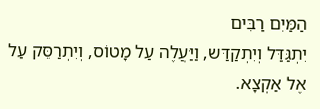הַמַּיִם רַבִּים
יִתְגַּדַּל וְיִתְקַדַּש, וַיַּעֲלֶה עַל מָטוֹס, וְיִתְרַסֵּק עַל אֶל אַקְצָא.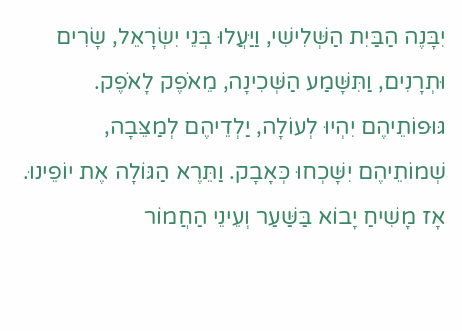יִבָּנֶה הַבַּיִת הַשְּׁלִישִׁי, וַיַּעֲלוּ בְּנֵי יִשְׂרָאֵל, שָׂרִים וּתְרָנִים, וַתִּשָּׁמַע הַשְּׁכִינָה, מֵאֹפֶק לָאֹפֶק. גּוּפוֹתֵיהֶם יִהְיוּ לְעוֹלָה, יַלְדֵיהֶם לְמַצֵּבָה, שְׁמוֹתֵיהֶם יִשָּׁכְחוּ כְּאָבָק. וַתֵּרֶא הַגּוֹלָה אֶת יוֹפֵינוּ. אָז מָשִׁיחַ יָבוֹא בַּשַּׁעַר וְעֵינֵי הַחֲמוֹר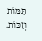תַּמּוֹת וְזַכּוֹת.